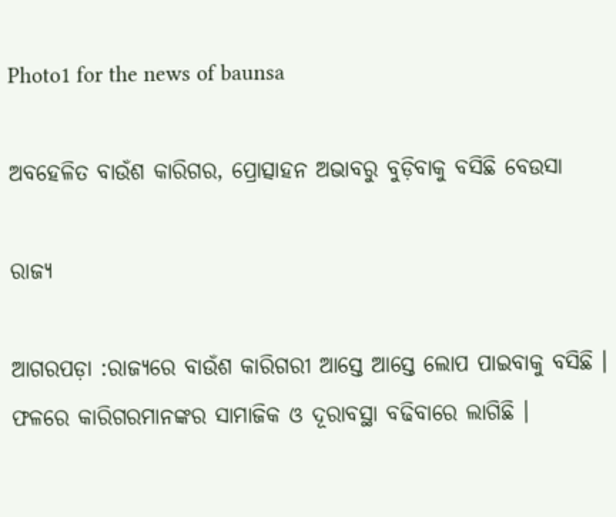Photo1 for the news of baunsa

ଅବହେଳିତ ବାଉଁଶ କାରିଗର, ପ୍ରୋତ୍ସାହନ ଅଭାବରୁ ବୁଡ଼ିବାକୁ ବସିଛି ବେଉସା

ରାଜ୍ୟ

ଆଗରପଡ଼ା :ରାଜ୍ୟରେ ବାଉଁଶ କାରିଗରୀ ଆସ୍ତେ ଆସ୍ତେ ଲୋପ ପାଇବାକୁ ବସିଛି । ଫଳରେ କାରିଗରମାନଙ୍କର ସାମାଜିକ ଓ ଦୂରାବସ୍ଥା ବଢିବାରେ ଲାଗିଛି ।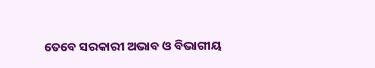ତେବେ ସରକାରୀ ଅଭାବ ଓ ବିଭାଗୀୟ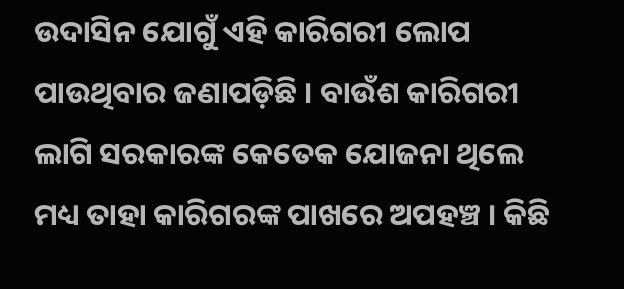ଉଦାସିନ ଯୋଗୁଁ ଏହି କାରିଗରୀ ଲୋପ ପାଉଥିବାର ଜଣାପଡ଼ିଛି । ବାଉଁଶ କାରିଗରୀ ଲାଗି ସରକାରଙ୍କ କେତେକ ଯୋଜନା ଥିଲେ ମଧ୍ୟ ତାହା କାରିଗରଙ୍କ ପାଖରେ ଅପହଞ୍ଚ । କିଛି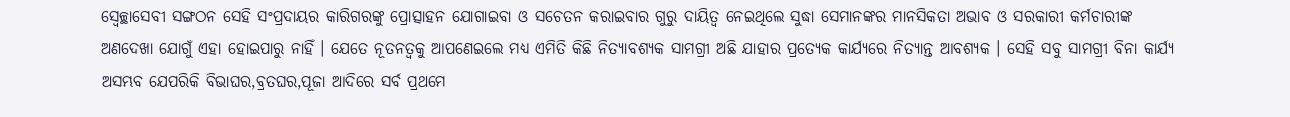ସ୍ୱେଚ୍ଛାସେବୀ ସଙ୍ଗଠନ ସେହି ସଂପ୍ରଦାୟର କାରିଗରଙ୍କୁ ପ୍ରୋତ୍ସାହନ ଯୋଗାଇବା ଓ ସଚେତନ କରାଇବାର ଗୁରୁ ଦାୟିତ୍ୱ ନେଇଥିଲେ ସୁଦ୍ଧା ସେମାନଙ୍କର ମାନସିକତା ଅଭାବ ଓ ସରକାରୀ କର୍ମଚାରୀଙ୍କ ଅଣଦେଖା ଯୋଗୁଁ ଏହା ହୋଇପାରୁ ନାହିଁ । ଯେତେ ନୂତନତ୍ୱକୁ ଆପଣେଇଲେ ମଧ୍ୟ ଏମିତି କିଛି ନିତ୍ୟାବଶ୍ୟକ ସାମଗ୍ରୀ ଅଛି ଯାହାର ପ୍ରତ୍ୟେକ କାର୍ଯ୍ୟରେ ନିତ୍ୟାନ୍ତ ଆବଶ୍ୟକ । ସେହି ସବୁ ସାମଗ୍ରୀ ବିନା କାର୍ଯ୍ୟ ଅସମ୍ଭବ ଯେପରିକି ବିଭାଘର,ବ୍ରତଘର,ପୂଜା ଆଦିରେ ସର୍ବ ପ୍ରଥମେ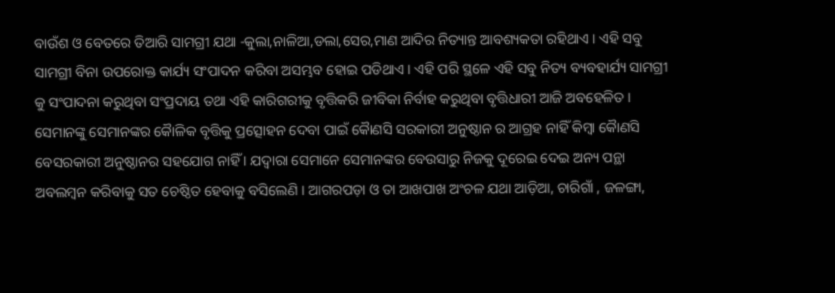ବାଉଁଶ ଓ ବେତରେ ତିଆରି ସାମଗ୍ରୀ ଯଥା -କୁଲା,ନାଳିଆ,ଡଲା,ସେର,ମାଣ ଆଦିର ନିତ୍ୟାନ୍ତ ଆବଶ୍ୟକତା ରହିଥାଏ । ଏହି ସବୁ ସାମଗ୍ରୀ ବିନା ଉପରୋକ୍ତ କାର୍ଯ୍ୟ ସଂପାଦନ କରିବା ଅସମ୍ଭବ ହୋଇ ପଡିଥାଏ । ଏହି ପରି ସ୍ଥଳେ ଏହି ସବୁ ନିତ୍ୟ ବ୍ୟବହାର୍ଯ୍ୟ ସାମଗ୍ରୀ କୁ ସଂପାଦନା କରୁଥିବା ସଂପ୍ରଦାୟ ତଥା ଏହି କାରିଗରୀକୁ ବୃତ୍ତିକରି ଜୀବିକା ନିର୍ବାହ କରୁଥିବା ବୃତ୍ତିଧାରୀ ଆଜି ଅବହେଳିତ । ସେମାନଙ୍କୁ ସେମାନଙ୍କର କୈାଳିକ ବୃତ୍ତିକୁ ପ୍ରତ୍ସୋହନ ଦେବା ପାଇଁ କୈାଣସି ସରକାରୀ ଅନୁଷ୍ଠାନ ର ଆଗ୍ରହ ନାହିଁ କିମ୍ବା କୈାଣସି ବେସରକାରୀ ଅନୁଷ୍ଠାନର ସହଯୋଗ ନାହିଁ । ଯଦ୍ୱାରା ସେମାନେ ସେମାନଙ୍କର ବେଉସାରୁ ନିଜକୁ ଦୂରେଇ ଦେଇ ଅନ୍ୟ ପନ୍ଥା ଅବଲମ୍ବନ କରିବାକୁ ସତ ଚେଷ୍ଠିତ ହେବାକୁ ବସିଲେଣି । ଆଗରପଡ଼ା ଓ ତା ଆଖପାଖ ଅଂଚଳ ଯଥା ଆଡ଼ିଆ, ଚାରିଗାଁ , ଜଳଙ୍ଗା,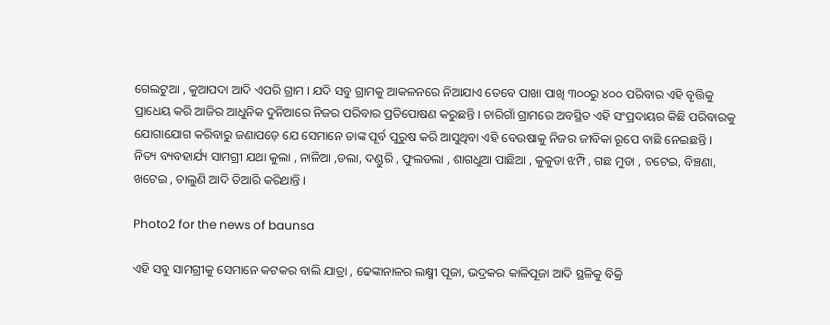ଗେଲଟୁଆ , କୁଆପଦା ଆଦି ଏପରି ଗ୍ରାମ । ଯଦି ସବୁ ଗ୍ରାମକୁ ଆକଳନରେ ନିଆଯାଏ ତେବେ ପାଖା ପାଖି ୩୦୦ରୁ ୪୦୦ ପରିବାର ଏହି ବୃତ୍ତିକୁ ପ୍ରାଧେୟ କରି ଆଜିର ଆଧୁନିକ ଦୁନିଆରେ ନିଜର ପରିବାର ପ୍ରତିପୋଷଣ କରୁଛନ୍ତି । ଚାରିଗାଁ ଗ୍ରାମରେ ଅବସ୍ଥିତ ଏହି ସଂପ୍ରଦାୟର କିଛି ପରିବାରକୁ ଯୋଗାଯୋଗ କରିବାରୁ ଜଣାପଡ଼େ ଯେ ସେମାନେ ତାଙ୍କ ପୂର୍ବ ପୁରୁଷ କରି ଆସୁଥିବା ଏହି ବେଉଷାକୁ ନିଜର ଜୀବିକା ରୂପେ ବାଛି ନେଇଛନ୍ତି । ନିତ୍ୟ ବ୍ୟବହାର୍ଯ୍ୟ ସାମଗ୍ରୀ ଯଥା କୁଲା , ନାଳିଆ ,ଡଲା, ଦଣ୍ଡୁରି , ଫୁଲଡଲା , ଶାଗଧୁଆ ପାଛିଆ , କୁକୁଡା ଝମ୍ପି , ଗଛ ମୁଡା , ଚଟେଇ, ବିଞ୍ଚଣା, ଖଟେଇ , ଚାଲୁଣି ଆଦି ତିଆରି କରିଥାନ୍ତି ।

Photo2 for the news of baunsa

ଏହି ସବୁ ସାମଗ୍ରୀକୁ ସେମାନେ କଟକର ବାଲି ଯାତ୍ରା , ଢେଙ୍କାନାଳର ଲକ୍ଷ୍ମୀ ପୂଜା, ଭଦ୍ରକର କାଳିପୂଜା ଆଦି ସ୍ଥଳିକୁ ବିକ୍ରି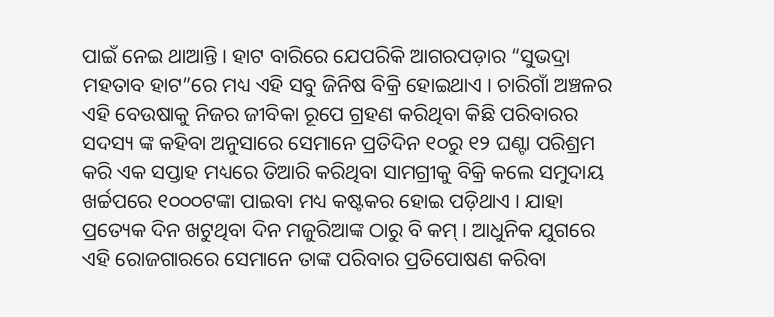ପାଇଁ ନେଇ ଥାଆନ୍ତି । ହାଟ ବାରିରେ ଯେପରିକି ଆଗରପଡ଼ାର “ସୁଭଦ୍ରା ମହତାବ ହାଟ”ରେ ମଧ୍ୟ ଏହି ସବୁ ଜିନିଷ ବିକ୍ରି ହୋଇଥାଏ । ଚାରିଗାଁ ଅଞ୍ଚଳର ଏହି ବେଉଷାକୁ ନିଜର ଜୀବିକା ରୂପେ ଗ୍ରହଣ କରିଥିବା କିଛି ପରିବାରର ସଦସ୍ୟ ଙ୍କ କହିବା ଅନୁସାରେ ସେମାନେ ପ୍ରତିଦିନ ୧୦ରୁ ୧୨ ଘଣ୍ଟା ପରିଶ୍ରମ କରି ଏକ ସପ୍ତାହ ମଧ୍ୟରେ ତିଆରି କରିଥିବା ସାମଗ୍ରୀକୁ ବିକ୍ରି କଲେ ସମୁଦାୟ ଖର୍ଚ୍ଚପରେ ୧୦୦୦ଟଙ୍କା ପାଇବା ମଧ୍ୟ କଷ୍ଟକର ହୋଇ ପଡ଼ିଥାଏ । ଯାହା ପ୍ରତ୍ୟେକ ଦିନ ଖଟୁଥିବା ଦିନ ମଜୁରିଆଙ୍କ ଠାରୁ ବି କମ୍ । ଆଧୁନିକ ଯୁଗରେ ଏହି ରୋଜଗାରରେ ସେମାନେ ତାଙ୍କ ପରିବାର ପ୍ରତିପୋଷଣ କରିବା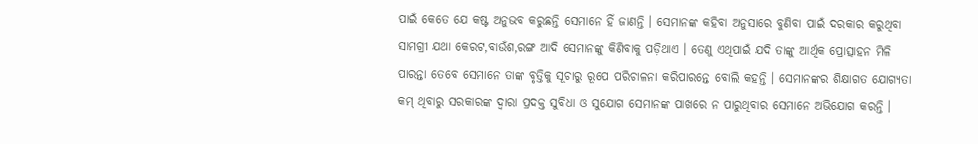ପାଇଁ କେତେ ଯେ କଷ୍ଟ ଅନୁଭବ କରୁଛନ୍ତି ସେମାନେ ହିଁ ଜାଣନ୍ତି । ସେମାନଙ୍କ କହିବା ଅନୁସାରେ ବୁଣିବା ପାଇଁ ଦରକାର କରୁଥିବା ସାମଗ୍ରୀ ଯଥା କେରଟ,ବାଉଁଶ,ରଙ୍ଗ ଆଦି ସେମାନଙ୍କୁ କିଣିବାକୁ ପଡ଼ିଥାଏ । ତେଣୁ ଏଥିପାଇଁ ଯଦି ତାଙ୍କୁ ଆର୍ଥିକ ପ୍ରୋତ୍ସାହନ ମିଳି ପାରନ୍ତା ତେବେ ସେମାନେ ତାଙ୍କ ବୃତ୍ତିକୁ ସୂଚାରୁ ରୂପେ ପରିଚାଳନା କରିପାରନ୍ତେ ବୋଲି କହନ୍ତି । ସେମାନଙ୍କର ଶିକ୍ଷାଗତ ଯୋଗ୍ୟତା କମ୍ ଥିବାରୁ ସରକାରଙ୍କ ଦ୍ୱାରା ପ୍ରଦକ୍ତ ସୁବିଧା ଓ ସୁଯୋଗ ସେମାନଙ୍କ ପାଖରେ ନ ପାରୁଥିବାର ସେମାନେ ଅଭିଯୋଗ କରନ୍ତି ।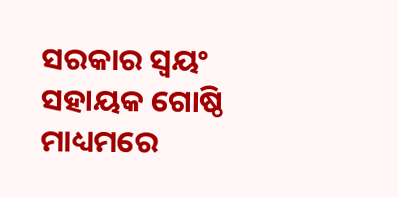ସରକାର ସ୍ୱୟଂ ସହାୟକ ଗୋଷ୍ଠି ମାଧ୍ୟମରେ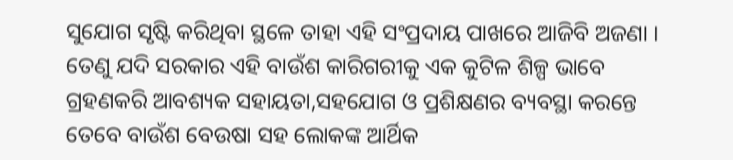ସୁଯୋଗ ସୃଷ୍ଟି କରିଥିବା ସ୍ଥଳେ ତାହା ଏହି ସଂପ୍ରଦାୟ ପାଖରେ ଆଜିବି ଅଜଣା । ତେଣୁ ଯଦି ସରକାର ଏହି ବାଉଁଶ କାରିଗରୀକୁ ଏକ କୁଟିଳ ଶିଳ୍ପ ଭାବେ ଗ୍ରହଣକରି ଆବଶ୍ୟକ ସହାୟତା,ସହଯୋଗ ଓ ପ୍ରଶିକ୍ଷଣର ବ୍ୟବସ୍ଥା କରନ୍ତେ ତେବେ ବାଉଁଶ ବେଉଷା ସହ ଲୋକଙ୍କ ଆର୍ଥିକ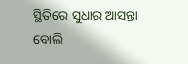ସ୍ଥିତିରେ ସୁଧାର ଆସନ୍ତା ବୋଲି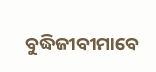ବୁଦ୍ଧିଜୀବୀମାବେ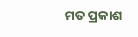ମତ ପ୍ରକାଶ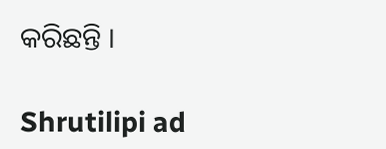କରିଛନ୍ତି ।

Shrutilipi ad